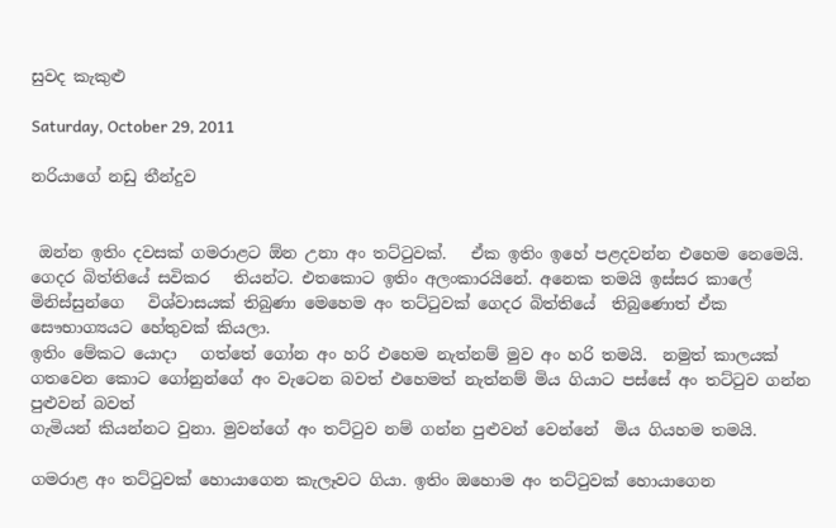සුවද කැකුළු

Saturday, October 29, 2011

නරියාගේ නඩු තීන්දුව


 ඔන්න ඉතිං දවසක් ගමරාළට ඕන උනා අං තට්ටුවක්.   ඒක ඉතිං ඉහේ පළදවන්න එහෙම නෙමෙයි. ගෙදර බිත්තියේ සවිකර   තියන්ට. එතකොට ඉතිං අලංකාරයිනේ. අනෙක තමයි ඉස්සර කාලේ මිනිස්සුන්ගෙ   විශ්වාසයක් තිබුණා මෙහෙම අං තට්ටුවක් ගෙදර බිත්තියේ  තිබුණොත් ඒක සෞභාග්‍යයට හේතුවක් කියලා.
ඉතිං මේකට යොදා   ගත්තේ ගෝන අං හරි එහෙම නැත්නම් මුව අං හරි තමයි.  නමුත් කාලයක් ගතවෙන කොට ගෝනුන්ගේ අං වැටෙන බවත් එහෙමත් නැත්නම් මිය ගියාට පස්සේ අං තට්ටුව ගන්න පුළුවන් බවත්
ගැමියන් කියන්නට වුනා. මුවන්ගේ අං තට්ටුව නම් ගන්න පුළුවන් වෙන්නේ  මිය ගියහම තමයි.

ගමරාළ අං තට්ටුවක් හොයාගෙන කැලෑවට ගියා. ඉතිං ඔහොම අං තට්ටුවක් හොයාගෙන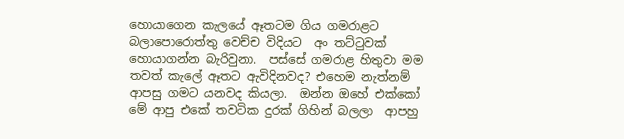හොයාගෙන කැලයේ ඈතටම ගිය ගමරාළට බලාපොරොත්තු වෙච්ච විදියට  අං තට්ටුවක් හොයාගන්න බැරිවුනා.  පස්සේ ගමරාළ හිතුවා මම තවත් කැලේ ඈතට ඇවිදිනවද? එහෙම නැත්නම් ආපසු ගමට යනවද කියලා.  ඔන්න ඔහේ එක්කෝ මේ ආපු එකේ තවටික දුරක් ගිහින් බලලා  ආපහු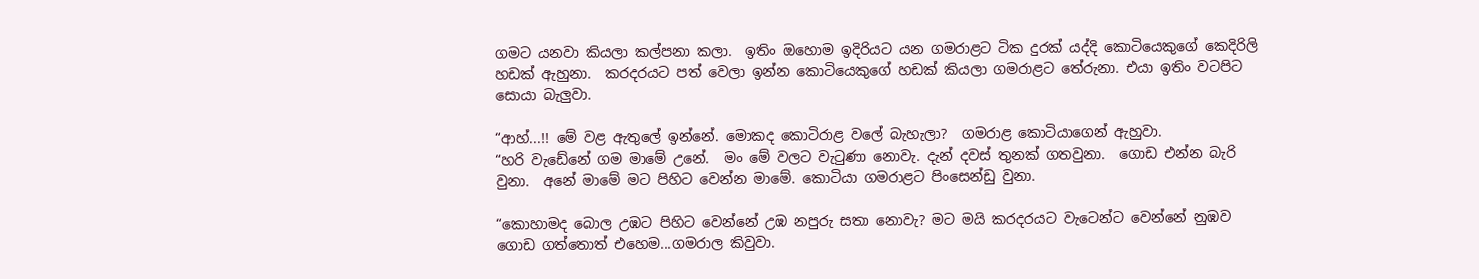ගමට යනවා කියලා කල්පනා කලා.  ඉතිං ඔහොම ඉදිරියට යන ගමරාළට ටික දුරක් යද්දි කොටියෙකුගේ කෙදිරිලි හඩක් ඇහුනා.  කරදරයට පත් වෙලා ඉන්න කොටියෙකුගේ හඩක් කියලා ගමරාළට තේරුනා. එයා ඉතිං වටපිට සොයා බැලුවා.

“ආහ්...!! මේ වළ ඇතුලේ ඉන්නේ. මොකද කොටිරාළ වලේ බැහැලා?  ගමරාළ කොටියාගෙන් ඇහුවා.
“හරි වැඩේනේ ගම මාමේ උනේ.  මං මේ වලට වැටුණා නොවැ. දැන් දවස් තුනක් ගතවුනා.  ගොඩ එන්න බැරි වුනා.  අනේ මාමේ මට පිහිට වෙන්න මාමේ. කොටියා ගමරාළට පිංසෙන්ඩු වුනා.

“කොහාමද බොල උඹට පිහිට වෙන්නේ උඹ නපුරු සතා නොවැ? මට මයි කරදරයට වැටෙන්ට වෙන්නේ නුඹව ගොඩ ගත්තොත් එහෙම...ගමරාල කිවුවා.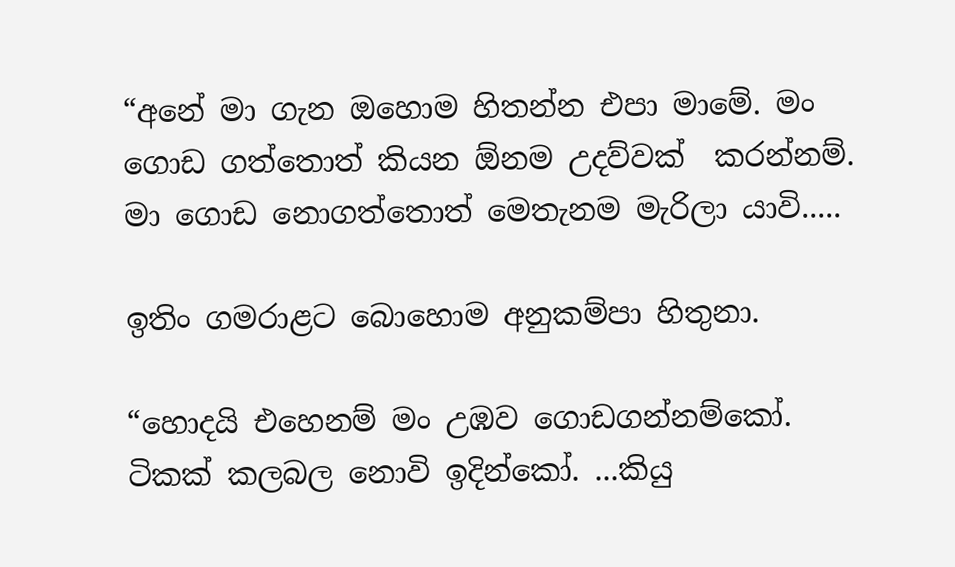“අනේ මා ගැන ඔහොම හිතන්න එපා මාමේ. මං ගොඩ ගත්තොත් කියන ඕනම උදව්වක්  කරන්නම්.  මා ගොඩ නොගත්තොත් මෙතැනම මැරිලා යාවි.....

ඉතිං ගමරාළට බොහොම අනුකම්පා හිතුනා.

“හොදයි එහෙනම් මං උඹව ගොඩගන්නම්කෝ. ටිකක් කලබල නොවි ඉදින්කෝ. ...කියු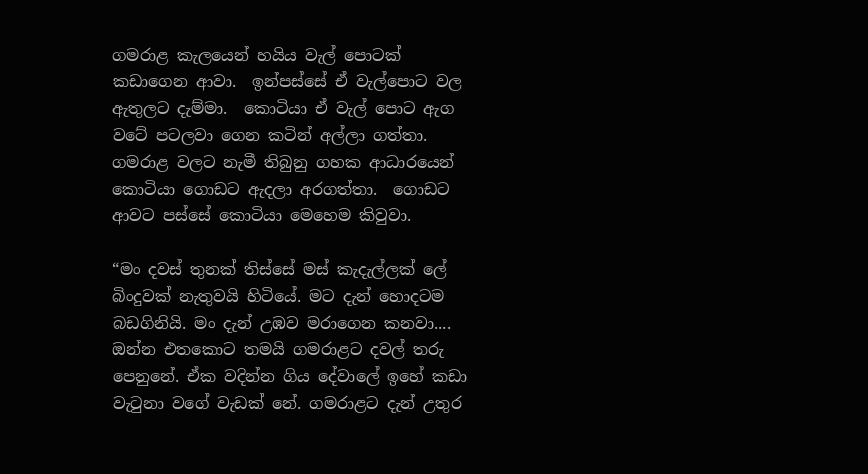ගමරාළ කැලයෙන් හයිය වැල් පොටක් කඩාගෙන ආවා.  ඉන්පස්සේ ඒ වැල්පොට වල ඇතුලට දැම්මා.  කොටියා ඒ වැල් පොට ඇග වටේ පටලවා ගෙන කටින් අල්ලා ගත්තා.  ගමරාළ වලට නැමී තිබුනු ගහක ආධාරයෙන් කොටියා ගොඩට ඇදලා අරගත්තා.  ගොඩට ආවට පස්සේ කොටියා මෙහෙම කිවුවා.

“මං දවස් තුනක් තිස්සේ මස් කැදැල්ලක් ලේ බිංදුවක් නැතුවයි හිටියේ. මට දැන් හොදටම බඩගිනියි. මං දැන් උඹව මරාගෙන කනවා....  ඔන්න එතකොට තමයි ගමරාළට දවල් තරු පෙනුනේ. ඒක වදින්න ගිය දේවාලේ ඉහේ කඩා වැටුනා වගේ වැඩක් නේ. ගමරාළට දැන් උතුර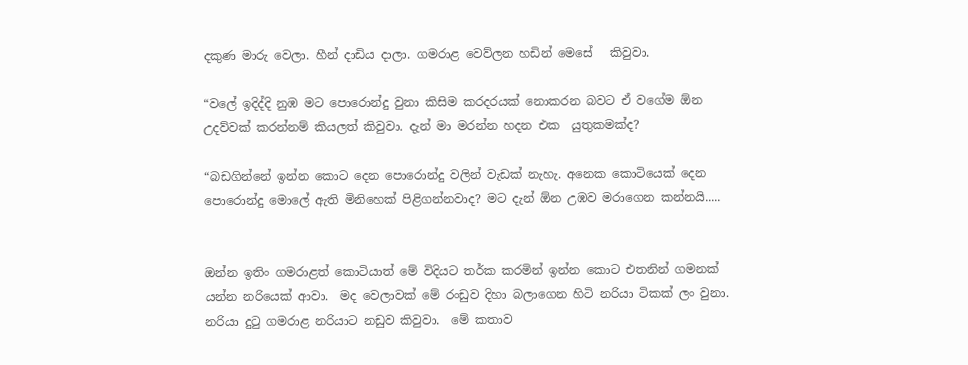දකුණ මාරු වෙලා. හීන් දාඩිය දාලා. ගමරාළ වෙව්ලන හඩින් මෙසේ   කිවුවා.

“වලේ ඉදිද්දි නුඹ මට පොරොන්දු වුනා කිසිම කරදරයක් නොකරන බවට ඒ වගේම ඕන උදව්වක් කරන්නම් කියලත් කිවුවා. දැන් මා මරන්න හදන එක  යුතුකමක්ද?

“බඩගින්නේ ඉන්න කොට දෙන පොරොන්දු වලින් වැඩක් නැහැ. අනෙක කොටියෙක් දෙන පොරොන්දු මොලේ ඇති මිනිහෙක් පිළිගන්නවාද? මට දැන් ඕන උඹව මරාගෙන කන්නයි.....


ඔන්න ඉතිං ගමරාළත් කොටියාත් මේ විදියට තර්ක කරමින් ඉන්න කොට එතනින් ගමනක් යන්න නරියෙක් ආවා.  මද වෙලාවක් මේ රංඩුව දිහා බලාගෙන හිටි නරියා ටිකක් ලං වුනා.  නරියා දුටු ගමරාළ නරියාට නඩුව කිවුවා.  මේ කතාව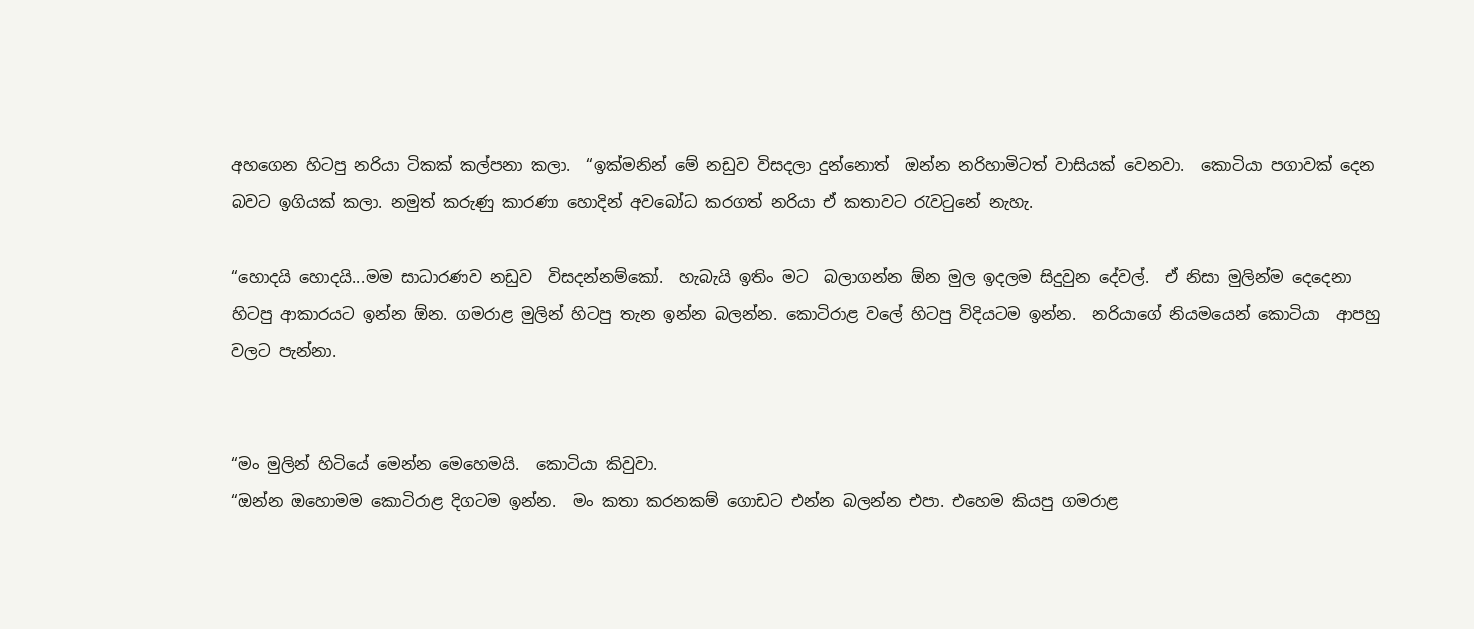අහගෙන හිටපු නරියා ටිකක් කල්පනා කලා.  “ඉක්මනින් මේ නඩුව විසදලා දුන්නොත්  ඔන්න නරිහාමිටත් වාසියක් වෙනවා.  කොටියා පගාවක් දෙන බවට ඉගියක් කලා. නමුත් කරුණු කාරණා හොදින් අවබෝධ කරගත් නරියා ඒ කතාවට රැවටුනේ නැහැ.

“හොදයි හොදයි...මම සාධාරණව නඩුව  විසදන්නම්කෝ.  හැබැයි ඉතිං මට  බලාගන්න ඕන මුල ඉදලම සිදුවුන දේවල්.  ඒ නිසා මුලින්ම දෙදෙනා හිටපු ආකාරයට ඉන්න ඕන. ගමරාළ මුලින් හිටපු තැන ඉන්න බලන්න. කොටිරාළ වලේ හිටපු විදියටම ඉන්න.  නරියාගේ නියමයෙන් කොටියා  ආපහු වලට පැන්නා.


“මං මුලින් හිටියේ මෙන්න මෙහෙමයි.  කොටියා කිවුවා.
“ඔන්න ඔහොමම කොටිරාළ දිගටම ඉන්න.  මං කතා කරනකම් ගොඩට එන්න බලන්න එපා. එහෙම කියපු ගමරාළ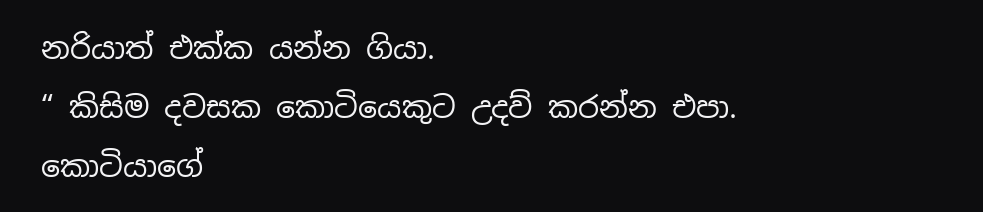නරියාත් එක්ක යන්න ගියා.
“ කිසිම දවසක කොටියෙකුට උදව් කරන්න එපා. කොටියාගේ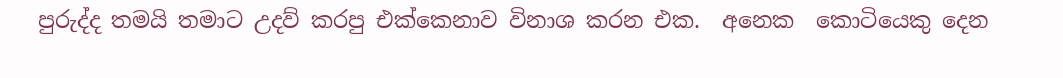පුරුද්ද තමයි තමාට උදව් කරපු එක්කෙනාව විනාශ කරන එක.  අනෙක  කොටියෙකු දෙන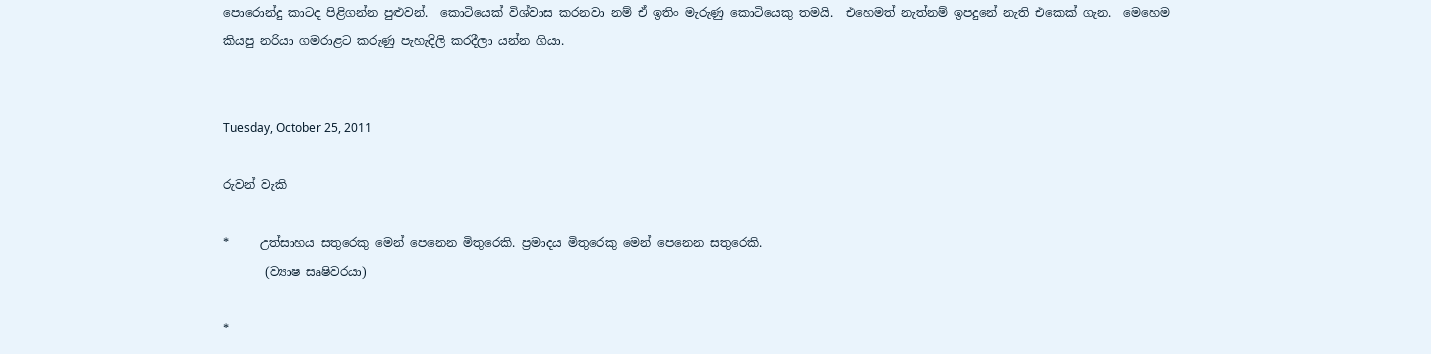පොරොන්දු කාටද පිළිගන්න පුළුවන්.  කොටියෙක් විශ්වාස කරනවා නම් ඒ ඉතිං මැරුණු කොටියෙකු තමයි.  එහෙමත් නැත්නම් ඉපදුනේ නැති එකෙක් ගැන.  මෙහෙම කියපු නරියා ගමරාළට කරුණු පැහැදිලි කරදීලා යන්න ගියා.


Tuesday, October 25, 2011

රුවන් වැකි

*     උත්සාහය සතුරෙකු මෙන් පෙනෙන මිතුරෙකි. ප්‍රමාදය මිතුරෙකු මෙන් පෙනෙන සතුරෙකි.
       (ව්‍යාෂ සෘෂිවරයා)

*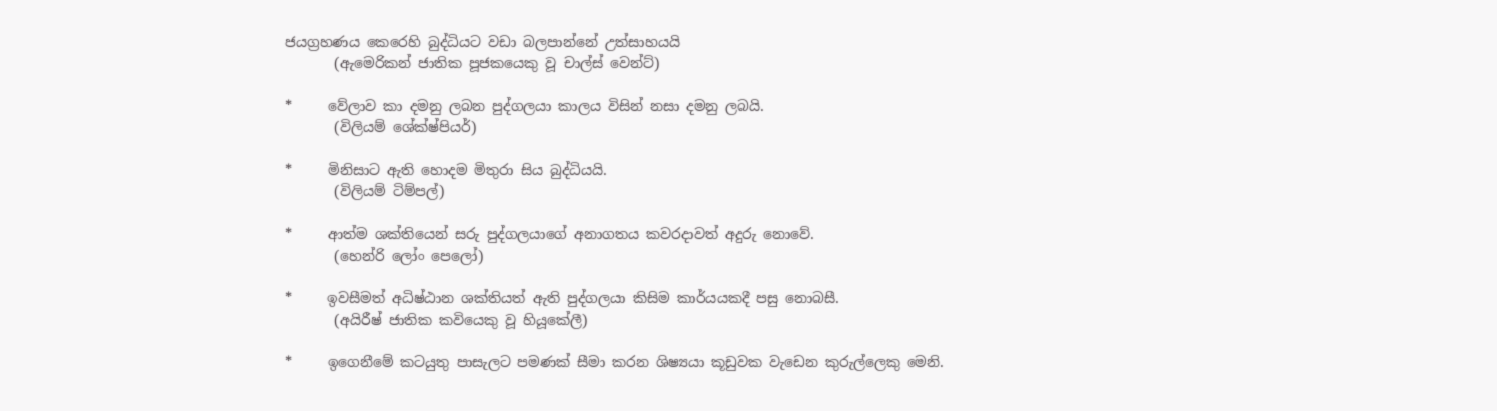ජයග්‍රහණය කෙරෙහි බුද්ධියට වඩා බලපාන්නේ උත්සාහයයි
       (ඇමෙරිකන් ජාතික පූජකයෙකු වූ චාල්ස් වෙන්ට්)

*     වේලාව කා දමනු ලබන පුද්ගලයා කාලය විසින් නසා දමනු ලබයි.
       (විලියම් ශේක්ෂ්පියර්)

*     මිනිසාට ඇති හොදම මිතුරා සිය බුද්ධියයි.
       (විලියම් ටිම්පල්)

*     ආත්ම ශක්තියෙන් සරු පුද්ගලයාගේ අනාගතය කවරදාවත් අදුරු නොවේ.
       (හෙන්රි ලෝං පෙලෝ)

*     ඉවසීමත් අධිෂ්ඨාන ශක්තියත් ඇති පුද්ගලයා කිසිම කාර්යයකදී පසු නොබසී.
       (අයිරීෂ් ජාතික කවියෙකු වූ හියූකේලී)

*     ඉගෙනීමේ කටයුතු පාසැලට පමණක් සීමා කරන ශිෂ්‍යයා කූඩුවක වැඩෙන කුරුල්ලෙකු මෙනි.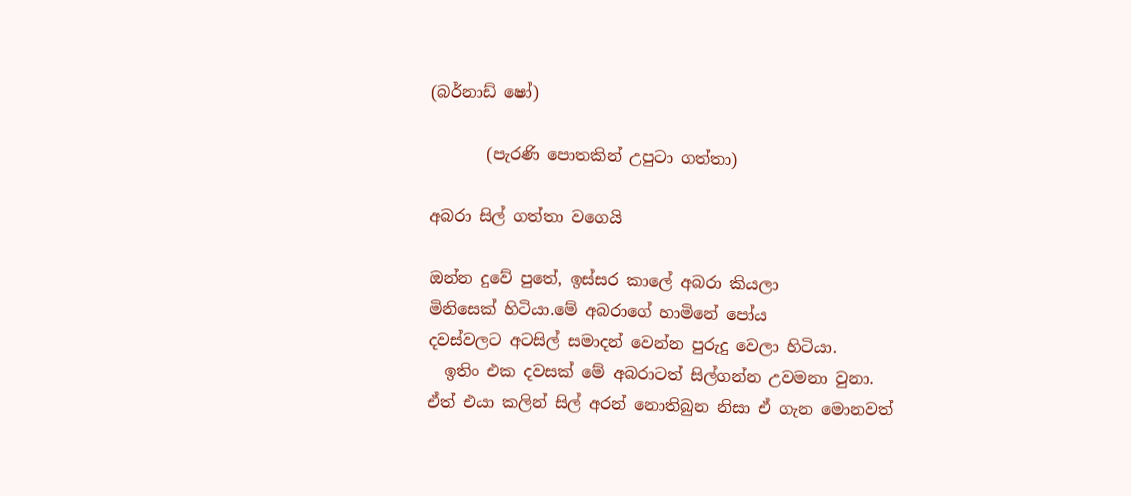(බර්නාඩ් ෂෝ)

       (පැරණි පොතකින් උපුටා ගත්තා)

අබරා සිල් ගත්තා වගෙයි

ඔන්න දුවේ පුතේ, ඉස්සර කාලේ අබරා කියලා
මිනිසෙක් හිටියා.මේ අබරාගේ හාමිනේ පෝය
දවස්වලට අටසිල් සමාදන් වෙන්න පුරුදු වෙලා හිටියා.
  ඉතිං එක දවසක් මේ අබරාටත් සිල්ගන්න උවමනා වුනා.
ඒත් එයා කලින් සිල් අරන් නොතිබුන නිසා ඒ ගැන මොනවත්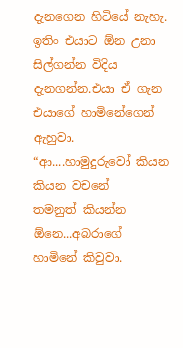දැනගෙන හිටියේ නැහැ.  ඉතිං එයාට ඕන උනා සිල්ගන්න විදිය
දැනගන්න.එයා ඒ ගැන එයාගේ හාමිනේගෙන් ඇහුවා.
“ආ....හාමුදුරුවෝ කියන කියන වචනේ
තමනුත් කියන්න ඕනෙ...අබරාගේ
හාමිනේ කිවුවා.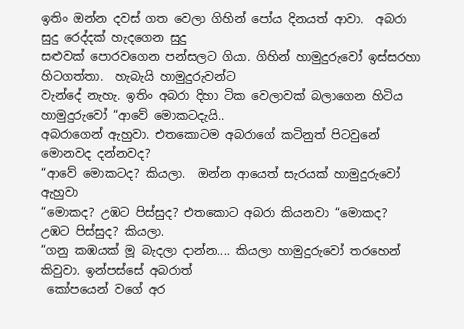ඉතිං ඔන්න දවස් ගත වෙලා ගිහින් පෝය දිනයත් ආවා.  අබරා සුදු රෙද්දක් හැදගෙන සුදු
සළුවක් පොරවගෙන පන්සලට ගියා. ගිහින් හාමුදුරුවෝ ඉස්සරහා හිටගත්තා.  හැබැයි හාමුදුරුවන්ට
වැන්දේ නැහැ. ඉතිං අබරා දිහා ටික වෙලාවක් බලාගෙන හිටිය හාමුදුරුවෝ “ආවේ මොකටදැයි..
අබරාගෙන් ඇහුවා. එතකොටම අබරාගේ කටිනුත් පිටවුනේ මොනවද දන්නවද?
“ආවේ මොකටද? කියලා.  ඔන්න ආයෙත් සැරයක් හාමුදුරුවෝ ඇහුවා
“මොකද? උඹට පිස්සුද? එතකොට අබරා කියනවා “මොකද? උඹට පිස්සුද? කියලා.
“ගනු කඹයක් මූ බැදලා දාන්න.... කියලා හාමුදුරුවෝ තරහෙන් කිවුවා. ඉන්පස්සේ අබරාත්
 කෝපයෙන් වගේ අර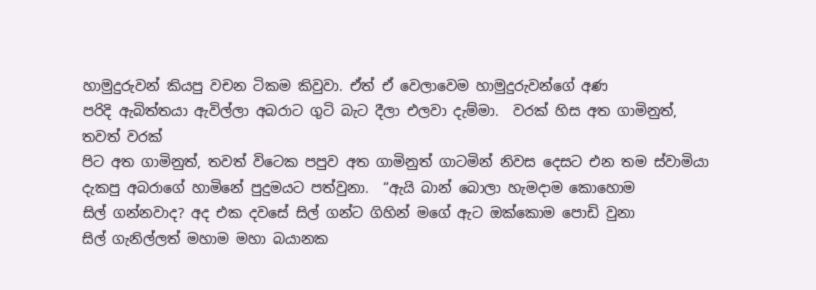හාමුදුරුවන් කියපු වචන ටිකම කිවුවා. ඒත් ඒ වෙලාවෙම හාමුදුරුවන්ගේ අණ
පරිදි ඇබිත්තයා ඇවිල්ලා අබරාට ගුටි බැට දීලා එලවා දැම්මා.  වරක් හිස අත ගාමිනුත්, තවත් වරක්
පිට අත ගාමිනුත්, තවත් විටෙක පපුව අත ගාමිනුත් ගාටමින් නිවස දෙසට එන තම ස්වාමියා
දැකපු අබරාගේ හාමිනේ පුදුමයට පත්වුනා.  “ඇයි බාන් බොලා හැමදාම කොහොම
සිල් ගන්නවාද? අද එක දවසේ සිල් ගන්ට ගිහින් මගේ ඇට ඔක්කොම පොඩි වුනා
සිල් ගැනිල්ලත් මහාම මහා බයානක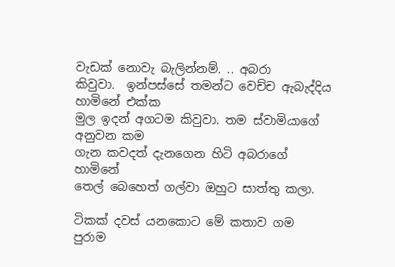වැඩක් නොවැ බැලින්නම්. .. අබරා
කිවුවා.  ඉන්පස්සේ තමන්ට වෙච්ච ඇබැද්දිය හාමිනේ එක්ක
මුල ඉදන් අගටම කිවුවා. තම ස්වාමියාගේ අනුවන කම
ගැන කවදත් දැනගෙන හිටි අබරාගේ හාමිනේ
තෙල් බෙහෙත් ගල්වා ඔහුට සාත්තු කලා.

ටිකක් දවස් යනකොට මේ කතාව ගම
පුරාම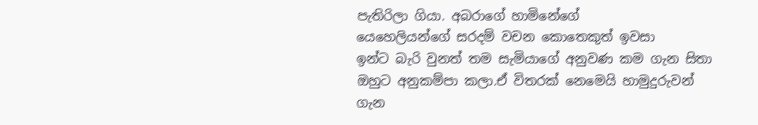පැතිරිලා ගියා. අබරාගේ හාමිනේගේ
යෙහෙලියන්ගේ සරදම් වචන කොතෙකුත් ඉවසා
ඉන්ට බැරි වුනත් තම සැමියාගේ අනුවණ කම ගැන සිතා
ඔහුට අනුකම්පා කලා.ඒ විතරක් නෙමෙයි හාමුදුරුවන්
ගැන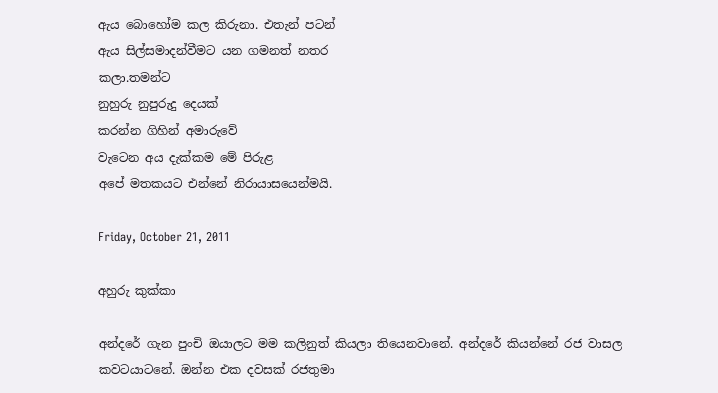ඇය බොහෝම කල කිරුනා. එතැන් පටන්
ඇය සිල්සමාදන්වීමට යන ගමනත් නතර
කලා.තමන්ට
නුහුරු නුපුරුදු දෙයක්
කරන්න ගිහින් අමාරුවේ
වැටෙන අය දැක්කම මේ පිරුළ
අපේ මතකයට එන්නේ නිරායාසයෙන්මයි.

Friday, October 21, 2011

අහුරු කුක්කා

අන්දරේ ගැන පුංචි ඔයාලට මම කලිනුත් කියලා තියෙනවානේ. අන්දරේ කියන්නේ රජ වාසල කවටයාටනේ. ඔන්න එක දවසක් රජතුමා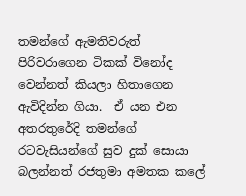තමන්ගේ ඇමතිවරුත් පිරිවරාගෙන ටිකක් විනෝද වෙන්නත් කියලා හිතාගෙන ඇවිදින්න ගියා.  ඒ යන එන අතරතුරේදි තමන්ගේ රටවැසියන්ගේ සුව දුක් සොයා බලන්නත් රජතුමා අමතක කලේ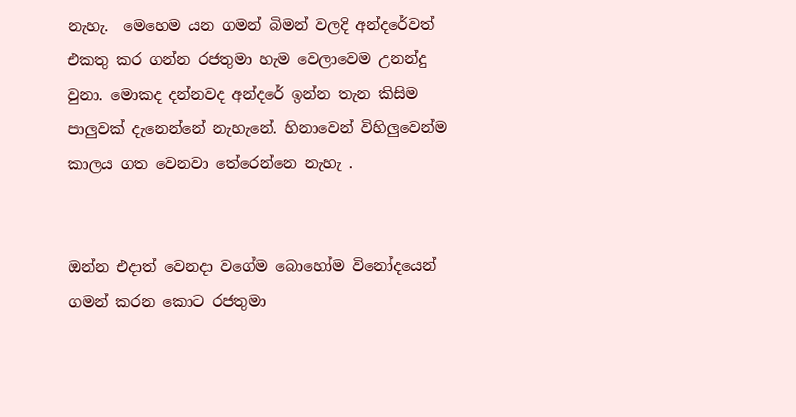නැහැ.  මෙහෙම යන ගමන් බිමන් වලදි අන්දරේවත් එකතු කර ගන්න රජතුමා හැම වෙලාවෙම උනන්දු වුනා. මොකද දන්නවද අන්දරේ ඉන්න තැන කිසිම පාලුවක් දැනෙන්නේ නැහැනේ. හිනාවෙන් විහිලුවෙන්ම කාලය ගත වෙනවා තේරෙන්නෙ නැහැ .


ඔන්න එදාත් වෙනදා වගේම බොහෝම විනෝදයෙන් ගමන් කරන කොට රජතුමා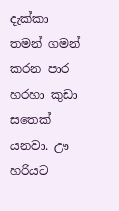දැක්කා තමන් ගමන් කරන පාර හරහා කුඩා සතෙක් යනවා. ඌ හරියට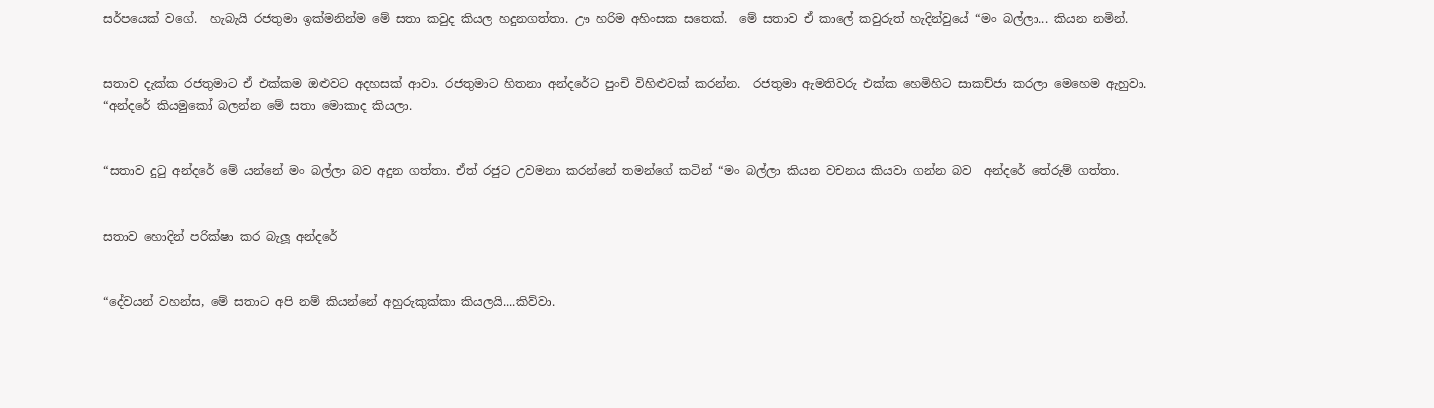සර්පයෙක් වගේ.  හැබැයි රජතුමා ඉක්මනින්ම මේ සතා කවුද කියල හදුනගත්තා. ඌ හරිම අහිංසක සතෙක්.  මේ සතාව ඒ කාලේ කවුරුත් හැදින්වුයේ “මං බල්ලා... කියන නමින්.


සතාව දැක්ක රජතුමාට ඒ එක්කම ඔළුවට අදහසක් ආවා. රජතුමාට හිතනා අන්දරේට පුංචි විහිළුවක් කරන්න.  රජතුමා ඇමතිවරු එක්ක හෙමිහිට සාකච්ජා කරලා මෙහෙම ඇහුවා.
“අන්දරේ කියමුකෝ බලන්න මේ සතා මොකාද කියලා.


“සතාව දුටු අන්දරේ මේ යන්නේ මං බල්ලා බව අදුන ගත්තා. ඒත් රජුට උවමනා කරන්නේ තමන්ගේ කටින් “මං බල්ලා කියන වචනය කියවා ගන්න බව  අන්දරේ තේරුම් ගත්තා.


සතාව හොදින් පරික්ෂා කර බැලූ අන්දරේ


“දේවයන් වහන්ස, මේ සතාට අපි නම් කියන්නේ අහුරුකුක්කා කියලයි....කිව්වා.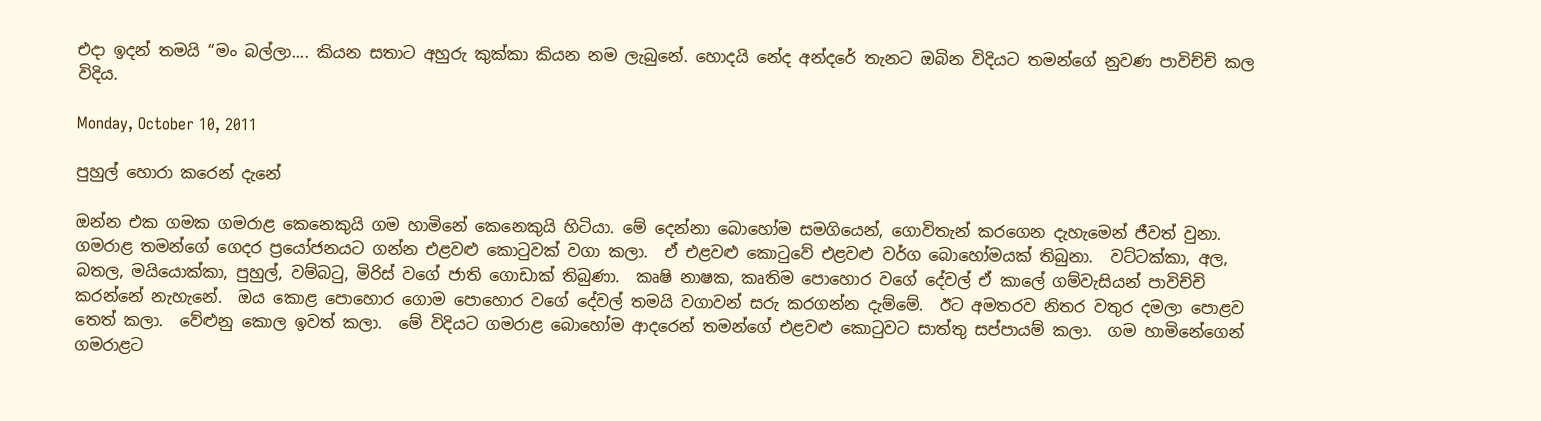එදා ඉදන් තමයි “මං බල්ලා.... කියන සතාට අහුරු කුක්කා කියන නම ලැබුනේ. හොදයි නේද අන්දරේ තැනට ඔබින විදියට තමන්ගේ නුවණ පාවිච්චි කල විදිය.

Monday, October 10, 2011

පුහුල් හොරා කරෙන් දැනේ

ඔන්න එක ගමක ගමරාළ කෙනෙකුයි ගම හාමිනේ කෙනෙකුයි හිටියා. මේ දෙන්නා බොහෝම සමගියෙන්, ගොවිතැන් කරගෙන දැහැමෙන් ජීවත් වුනා.  ගමරාළ තමන්ගේ ගෙදර ප්‍රයෝජනයට ගන්න එළවළු කොටුවක් වගා කලා.  ඒ එළවළු කොටුවේ එළවළු වර්ග බොහෝමයක් තිබුනා.  වට්ටක්කා, අල, බතල, මයියොක්කා, පුහුල්, වම්බටු, මිරිස් වගේ ජාති ගොඩාක් තිබුණා.  කෘෂි නාෂක, කෘතිම පොහොර වගේ දේවල් ඒ කාලේ ගම්වැසියන් පාවිච්චි කරන්නේ නැහැනේ.  ඔය කොළ පොහොර ගොම පොහොර වගේ දේවල් තමයි වගාවන් සරු කරගන්න දැම්මේ.  ඊට අමතරව නිතර වතුර දමලා පොළව තෙත් කලා.  වේළුනු කොල ඉවත් කලා.  මේ විදියට ගමරාළ බොහෝම ආදරෙන් තමන්ගේ එළවළු කොටුවට සාත්තු සප්පායම් කලා.  ගම හාමිනේගෙන් ගමරාළට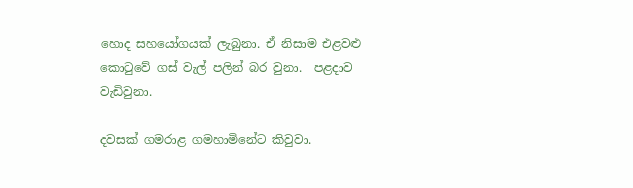හොද සහයෝගයක් ලැබුනා. ඒ නිසාම එළවළු කොටුවේ ගස් වැල් පලින් බර වුනා.  පළදාව වැඩිවුනා.

දවසක් ගමරාළ ගමහාමිනේට කිවුවා.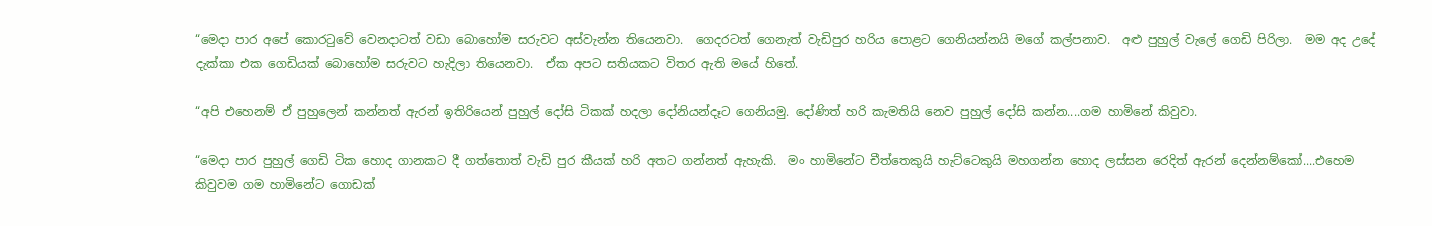“මෙදා පාර අපේ කොරටුවේ වෙනදාටත් වඩා බොහෝම සරුවට අස්වැන්න තියෙනවා.  ගෙදරටත් ගෙනැත් වැඩිපුර හරිය පොළට ගෙනියන්නයි මගේ කල්පනාව.  අළු පුහුල් වැලේ ගෙඩි පිරිලා.  මම අද උදේ දැක්කා එක ගෙඩියක් බොහෝම සරුවට හැදිලා තියෙනවා.  ඒක අපට සතියකට විතර ඇති මයේ හිතේ.

“අපි එහෙනම් ඒ පුහුලෙන් කන්නත් ඇරන් ඉතිරියෙන් පුහුල් දෝසි ටිකක් හදලා දෝනියන්දෑට ගෙනියමු. දෝණිත් හරි කැමතියි නෙව පුහුල් දෝසි කන්න....ගම හාමිනේ කිවුවා.

“මෙදා පාර පුහුල් ගෙඩි ටික හොද ගානකට දී ගත්තොත් වැඩි පුර කීයක් හරි අතට ගන්නත් ඇහැකි.  මං හාමිනේට චීත්තෙකුයි හැට්ටෙකුයි මහගන්න හොද ලස්සන රෙදිත් ඇරන් දෙන්නම්කෝ....එහෙම කිවුවම ගම හාමිනේට ගොඩක්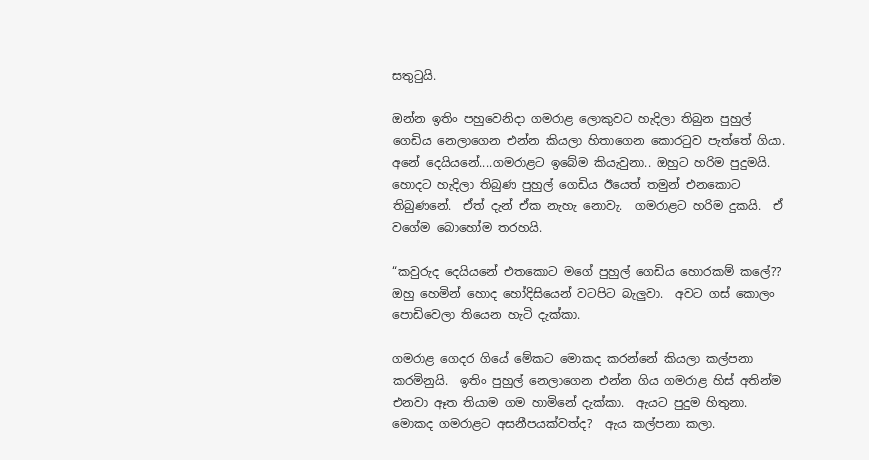සතුටුයි.

ඔන්න ඉතිං පහුවෙනිදා ගමරාළ ලොකුවට හැදිලා තිබුන පුහුල් ගෙඩිය නෙලාගෙන එන්න කියලා හිතාගෙන කොරටුව පැත්තේ ගියා.  අනේ දෙයියනේ....ගමරාළට ඉබේම කියැවුනා.. ඔහුට හරිම පුදුමයි.  හොදට හැදිලා තිබුණ පුහුල් ගෙඩිය ඊයෙත් තමුන් එනකොට තිබුණනේ.  ඒත් දැන් ඒක නැහැ නොවැ.  ගමරාළට හරිම දුකයි.  ඒ වගේම බොහෝම තරහයි.

“කවුරුද දෙයියනේ එතකොට මගේ පුහුල් ගෙඩිය හොරකම් කලේ??  ඔහු හෙමින් හොද හෝදිසියෙන් වටපිට බැලුවා.  අවට ගස් කොලං පොඩිවෙලා තියෙන හැටි දැක්කා.

ගමරාළ ගෙදර ගියේ මේකට මොකද කරන්නේ කියලා කල්පනා කරමිනුයි.  ඉතිං පුහුල් නෙලාගෙන එන්න ගිය ගමරාළ හිස් අතින්ම එනවා ඈත තියාම ගම හාමිනේ දැක්කා.  ඇයට පුදුම හිතුනා.  මොකද ගමරාළට අසනීපයක්වත්ද?  ඇය කල්පනා කලා.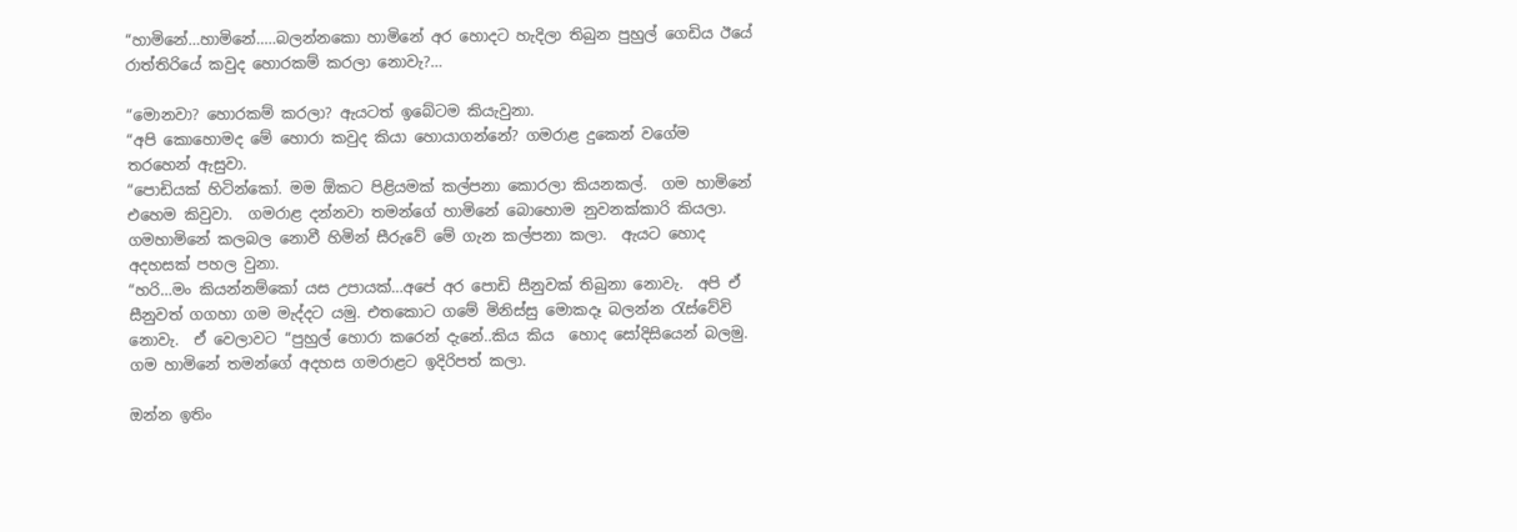“හාමිනේ...හාමිනේ.....බලන්නකො හාමිනේ අර හොදට හැදිලා තිබුන පුහුල් ගෙඩිය ඊයේ රාත්තිරියේ කවුද හොරකම් කරලා නොවැ?...

“මොනවා? හොරකම් කරලා? ඇයටත් ඉබේටම කියැවුනා.
“අපි කොහොමද මේ හොරා කවුද කියා හොයාගන්නේ? ගමරාළ දුකෙන් වගේම තරහෙන් ඇසුවා.
“පොඩියක් හිටින්කෝ. මම ඕකට පිළියමක් කල්පනා කොරලා කියනකල්.  ගම හාමිනේ එහෙම කිවුවා.  ගමරාළ දන්නවා තමන්ගේ හාමිනේ බොහොම නුවනක්කාරි කියලා.  ගමහාමිනේ කලබල නොවී හිමින් සීරුවේ මේ ගැන කල්පනා කලා.  ඇයට හොද අදහසක් පහල වුනා.
“හරි...මං කියන්නම්කෝ යස උපායක්...අපේ අර පොඩි සීනුවක් තිබුනා නොවැ.  අපි ඒ සීනුවත් ගගහා ගම මැද්දට යමු. එතකොට ගමේ මිනිස්සු මොකදෑ බලන්න රැස්වේවි නොවැ.  ඒ වෙලාවට “පුහුල් හොරා කරෙන් දැනේ..කිය කිය  හොද සෝදිසියෙන් බලමු.  ගම හාමිනේ තමන්ගේ අදහස ගමරාළට ඉදිරිපත් කලා.

ඔන්න ඉතිං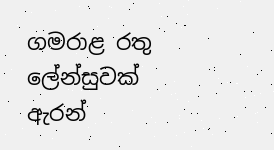ගමරාළ රතු ලේන්සුවක් ඇරන්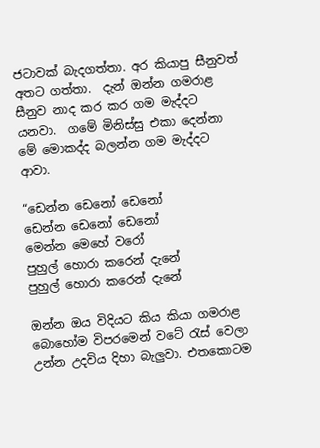ජටාවක් බැදගත්තා. අර කියාපු සීනුවත් අතට ගත්තා.  දැන් ඔන්න ගමරාළ සීනුව නාද කර කර ගම මැද්දට යනවා.  ගමේ මිනිස්සු එකා දෙන්නා මේ මොකද්ද බලන්න ගම මැද්දට ආවා.

“ඩෙන්න ඩෙනෝ ඩෙනෝ
ඩෙන්න ඩෙනෝ ඩෙනෝ
මෙන්න මෙහේ වරෝ
පුහුල් හොරා කරෙන් දැනේ
පුහුල් හොරා කරෙන් දැනේ

ඔන්න ඔය විදියට කිය කියා ගමරාළ බොහෝම විපරමෙන් වටේ රැස් වෙලා උන්න උදවිය දිහා බැලුවා. එතකොටම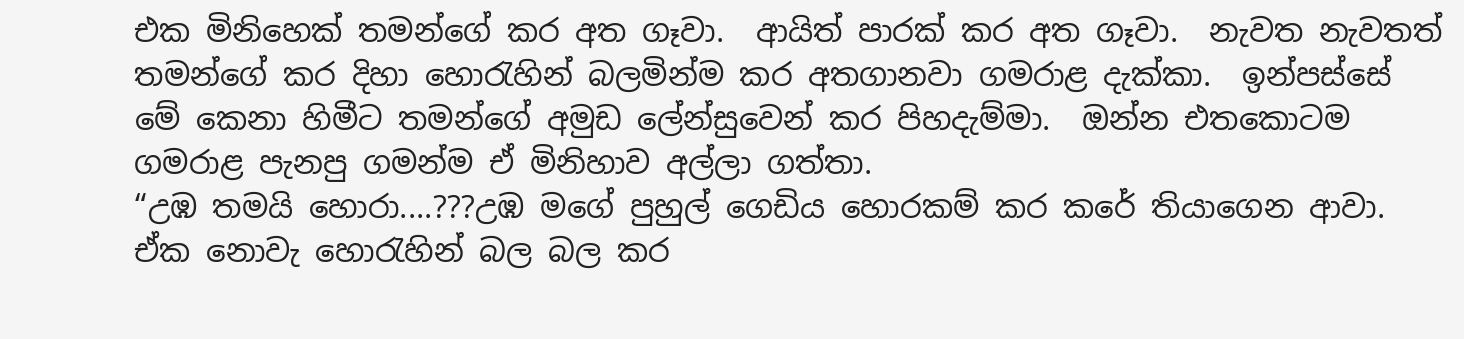එක මිනිහෙක් තමන්ගේ කර අත ගෑවා.  ආයිත් පාරක් කර අත ගෑවා.  නැවත නැවතත් තමන්ගේ කර දිහා හොරැහින් බලමින්ම කර අතගානවා ගමරාළ දැක්කා.  ඉන්පස්සේ මේ කෙනා හිමීට තමන්ගේ අමුඩ ලේන්සුවෙන් කර පිහදැම්මා.  ඔන්න එතකොටම ගමරාළ පැනපු ගමන්ම ඒ මිනිහාව අල්ලා ගත්තා.
“උඹ තමයි හොරා....???උඹ මගේ පුහුල් ගෙඩිය හොරකම් කර කරේ තියාගෙන ආවා.  ඒක නොවැ හොරැහින් බල බල කර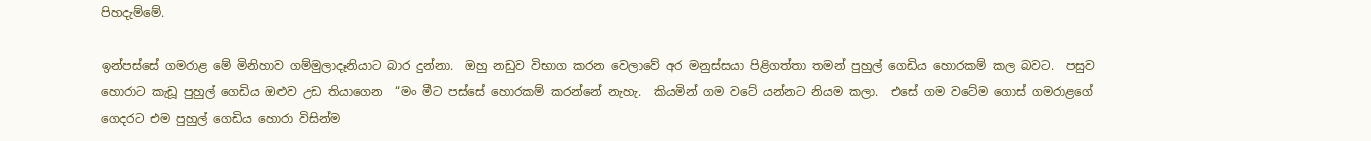පිහදැම්මේ.

ඉන්පස්සේ ගමරාළ මේ මිනිහාව ගම්මුලාදෑනියාට බාර දුන්නා.  ඔහු නඩුව විභාග කරන වෙලාවේ අර මනුස්සයා පිළිගත්තා තමන් පුහුල් ගෙඩිය හොරකම් කල බවට.  පසුව හොරාට කැඩූ පුහුල් ගෙඩිය ඔළුව උඩ තියාගෙන  “මං මීට පස්සේ හොරකම් කරන්නේ නැහැ.  කියමින් ගම වටේ යන්නට නියම කලා.  එසේ ගම වටේම ගොස් ගමරාළගේ ගෙදරට එම පුහුල් ගෙඩිය හොරා විසින්ම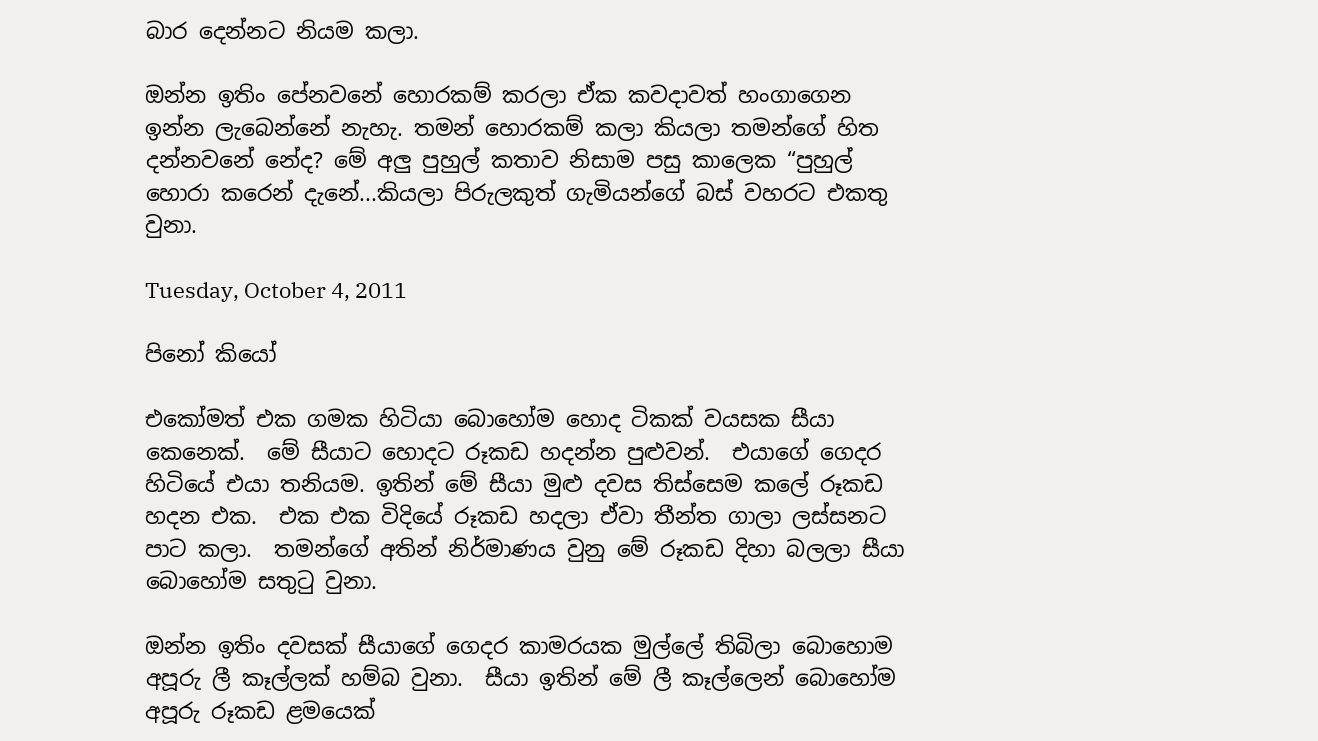බාර දෙන්නට නියම කලා.

ඔන්න ඉතිං පේනවනේ හොරකම් කරලා ඒක කවදාවත් හංගාගෙන ඉන්න ලැබෙන්නේ නැහැ. තමන් හොරකම් කලා කියලා තමන්ගේ හිත දන්නවනේ නේද? මේ අලු පුහුල් කතාව නිසාම පසු කාලෙක “පුහුල් හොරා කරෙන් දැනේ...කියලා පිරුලකුත් ගැමියන්ගේ බස් වහරට එකතු වුනා.

Tuesday, October 4, 2011

පිනෝ කියෝ

එකෝමත් එක ගමක හිටියා බොහෝම හොද ටිකක් වයසක සීයා කෙනෙක්.  මේ සීයාට හොදට රූකඩ හදන්න පුළුවන්.  එයාගේ ගෙදර හිටියේ එයා තනියම. ඉතින් මේ සීයා මුළු දවස තිස්සෙම කලේ රූකඩ හදන එක.  එක එක විදියේ රූකඩ හදලා ඒවා තීන්ත ගාලා ලස්සනට පාට කලා.  තමන්ගේ අතින් නිර්මාණය වුනු මේ රූකඩ දිහා බලලා සීයා බොහෝම සතුටු වුනා.

ඔන්න ඉතිං දවසක් සීයාගේ ගෙදර කාමරයක මුල්ලේ තිබිලා බොහොම අපූරු ලී කෑල්ලක් හම්බ වුනා.  සීයා ඉතින් මේ ලී කෑල්ලෙන් බොහෝම අපූරු රූකඩ ළමයෙක්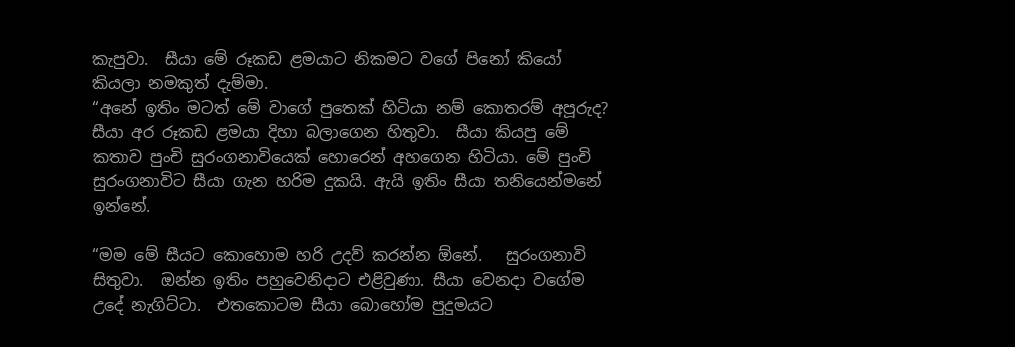කැපුවා.  සීයා මේ රූකඩ ළමයාට නිකමට වගේ පිනෝ කියෝ කියලා නමකුත් දැම්මා.
“අනේ ඉතිං මටත් මේ වාගේ පුතෙක් හිටියා නම් කොතරම් අපූරුද? සීයා අර රූකඩ ළමයා දිහා බලාගෙන හිතුවා.  සීයා කියපු මේ කතාව පුංචි සුරංගනාවියෙක් හොරෙන් අහගෙන හිටියා. මේ පුංචි සුරංගනාවිට සීයා ගැන හරිම දුකයි. ඇයි ඉතිං සීයා තනියෙන්මනේ ඉන්නේ.

“මම මේ සීයට කොහොම හරි උදව් කරන්න ඕනේ.   සුරංගනාවි සිතුවා.  ඔන්න ඉතිං පහුවෙනිදාට එළිවුණා. සීයා වෙනදා වගේම උදේ නැගිට්ටා.  එතකොටම සීයා බොහෝම පුදුමයට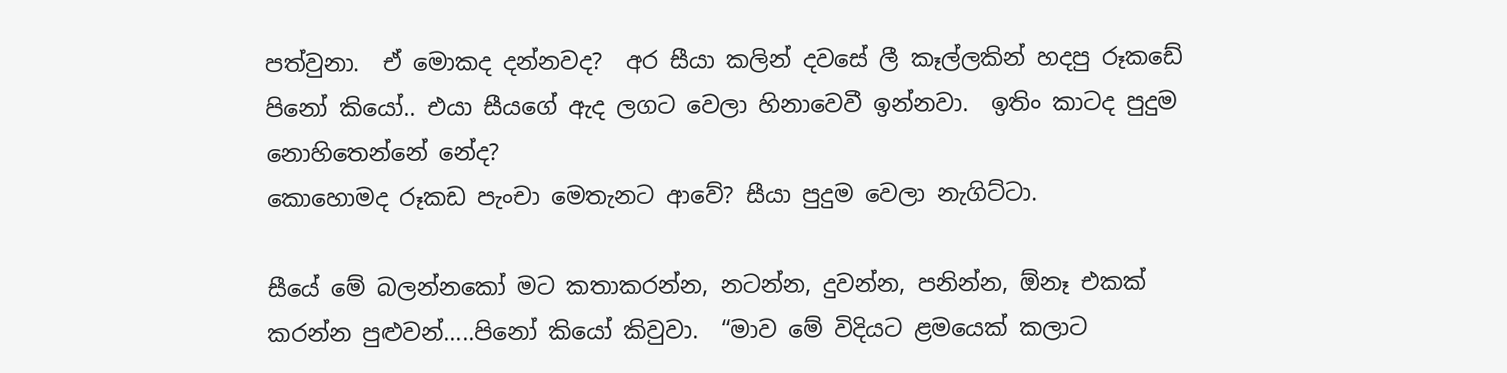පත්වුනා.  ඒ මොකද දන්නවද?  අර සීයා කලින් දවසේ ලී කෑල්ලකින් හදපු රූකඩේ පිනෝ කියෝ.. එයා සීයගේ ඇද ලගට වෙලා හිනාවෙවී ඉන්නවා.  ඉතිං කාටද පුදුම නොහිතෙන්නේ නේද?
කොහොමද රූකඩ පැංචා මෙතැනට ආවේ? සීයා පුදුම වෙලා නැගිට්ටා.

සීයේ මේ බලන්නකෝ මට කතාකරන්න, නටන්න, දුවන්න, පනින්න, ඕනෑ එකක් කරන්න පුළුවන්.....පිනෝ කියෝ කිවුවා.  “මාව මේ විදියට ළමයෙක් කලාට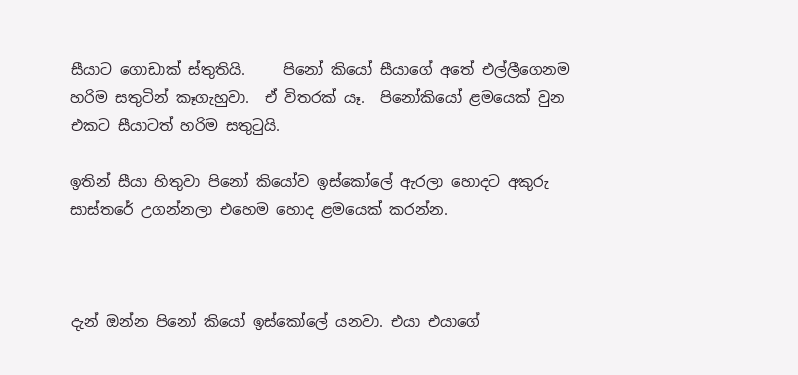සීයාට ගොඩාක් ස්තුතියි.     පිනෝ කියෝ සීයාගේ අතේ එල්ලීගෙනම හරිම සතුටින් කෑගැහුවා.  ඒ විතරක් යෑ.  පිනෝකියෝ ළමයෙක් වුන එකට සීයාටත් හරිම සතුටුයි.

ඉතින් සීයා හිතුවා පිනෝ කියෝව ඉස්කෝලේ ඇරලා හොදට අකුරු සාස්තරේ උගන්නලා එහෙම හොද ළමයෙක් කරන්න.



දැන් ඔන්න පිනෝ කියෝ ඉස්කෝලේ යනවා. එයා එයාගේ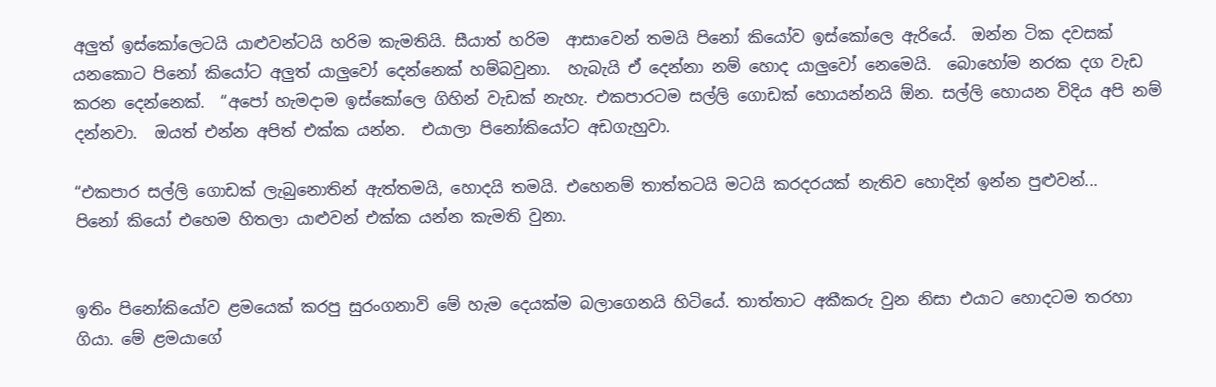අලුත් ඉස්කෝලෙටයි යාළුවන්ටයි හරිම කැමතියි. සීයාත් හරිම  ආසාවෙන් තමයි පිනෝ කියෝව ඉස්කෝලෙ ඇරියේ.  ඔන්න ටික දවසක් යනකොට පිනෝ කියෝට අලුත් යාලුවෝ දෙන්නෙක් හම්බවුනා.  හැබැයි ඒ දෙන්නා නම් හොද යාලුවෝ නෙමෙයි.  බොහෝම නරක දග වැඩ කරන දෙන්නෙක්.  “අපෝ හැමදාම ඉස්කෝලෙ ගිහින් වැඩක් නැහැ. එකපාරටම සල්ලි ගොඩක් හොයන්නයි ඕන. සල්ලි හොයන විදිය අපි නම් දන්නවා.  ඔයත් එන්න අපිත් එක්ක යන්න.  එයාලා පිනෝකියෝට අඩගැහුවා.

“එකපාර සල්ලි ගොඩක් ලැබුනොතින් ඇත්තමයි, හොදයි තමයි. එහෙනම් තාත්තටයි මටයි කරදරයක් නැතිව හොදින් ඉන්න පුළුවන්...
පිනෝ කියෝ එහෙම හිතලා යාළුවන් එක්ක යන්න කැමති වුනා.


ඉතිං පිනෝකියෝව ළමයෙක් කරපු සුරංගනාවි මේ හැම දෙයක්ම බලාගෙනයි හිටියේ. තාත්තාට අකීකරු වුන නිසා එයාට හොදටම තරහා ගියා. මේ ළමයාගේ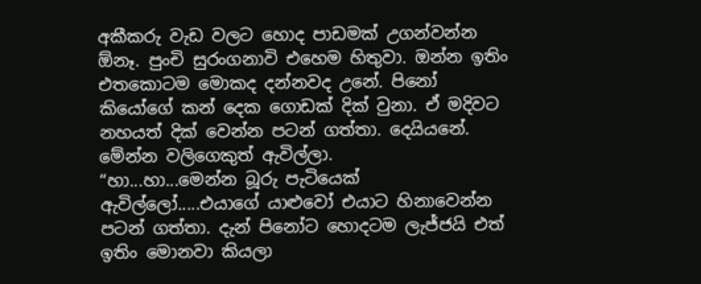අකීකරු වැඩ වලට හොද පාඩමක් උගන්වන්න ඕනෑ. පුංචි සුරංගනාවි එහෙම හිතුවා. ඔන්න ඉතිං එතකොටම මොකද දන්නවද උනේ. පිනෝ කියෝගේ කන් දෙක ගොඩක් දික් වුනා. ඒ මදිවට නහයත් දික් වෙන්න පටන් ගත්තා. දෙයියනේ. මේන්න වලිගෙකුත් ඇවිල්ලා.
“හා...හා...මෙන්න බූරු පැටියෙක් ඇවිල්ලෝ.....එයාගේ යාළුවෝ එයාට හිනාවෙන්න පටන් ගත්තා. දැන් පිනෝට හොදටම ලැජ්ජයි එත් ඉතිං මොනවා කියලා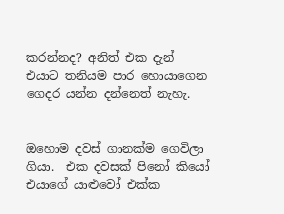කරන්නද? අනිත් එක දැන් එයාට තනියම පාර හොයාගෙන ගෙදර යන්න දන්නෙත් නැහැ.


ඔහොම දවස් ගානක්ම ගෙවිලා ගියා.  එක දවසක් පිනෝ කියෝ එයාගේ යාළුවෝ එක්ක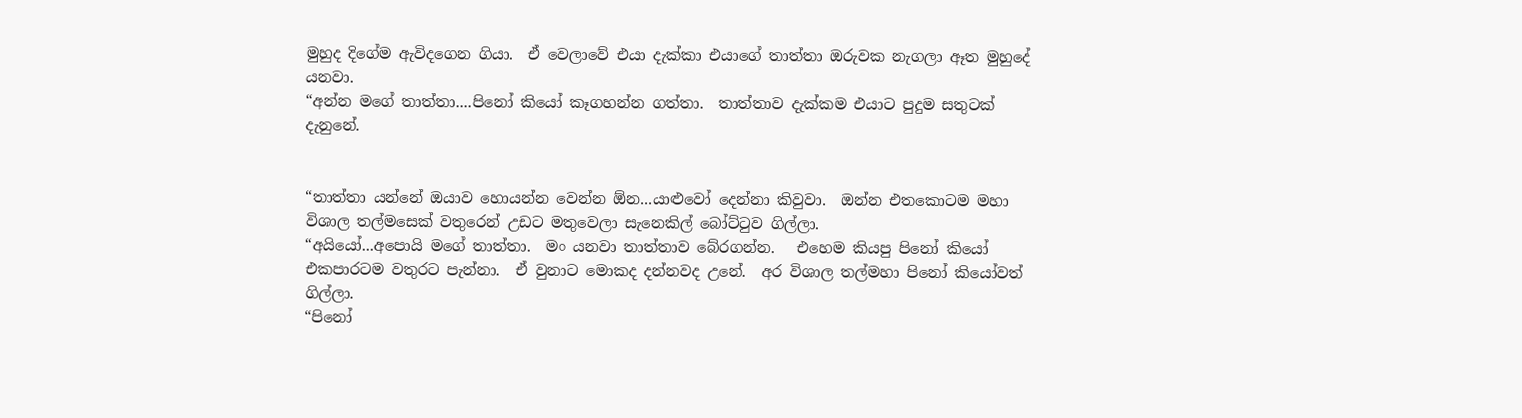මුහුද දිගේම ඇවිදගෙන ගියා.  ඒ වෙලාවේ එයා දැක්කා එයාගේ තාත්තා ඔරුවක නැගලා ඈත මුහුදේ යනවා.
“අන්න මගේ තාත්තා....පිනෝ කියෝ කෑගහන්න ගත්තා.  තාත්තාව දැක්කම එයාට පුදුම සතුටක් දැනුනේ.


“තාත්තා යන්නේ ඔයාව හොයන්න වෙන්න ඕන...යාළුවෝ දෙන්නා කිවුවා.  ඔන්න එතකොටම මහා විශාල තල්මසෙක් වතුරෙන් උඩට මතුවෙලා සැනෙකිල් බෝට්ටුව ගිල්ලා.
“අයියෝ...අපොයි මගේ තාත්තා.  මං යනවා තාත්තාව බේරගන්න.   එහෙම කියපු පිනෝ කියෝ එකපාරටම වතුරට පැන්නා.  ඒ වුනාට මොකද දන්නවද උනේ.  අර විශාල තල්මහා පිනෝ කියෝවත් ගිල්ලා.
“පිනෝ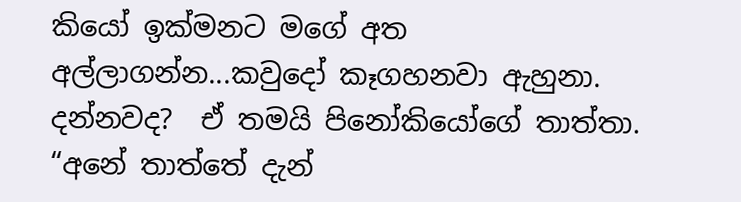කියෝ ඉක්මනට මගේ අත අල්ලාගන්න...කවුදෝ කෑගහනවා ඇහුනා.  දන්නවද?  ඒ තමයි පිනෝකියෝගේ තාත්තා.
“අනේ තාත්තේ දැන්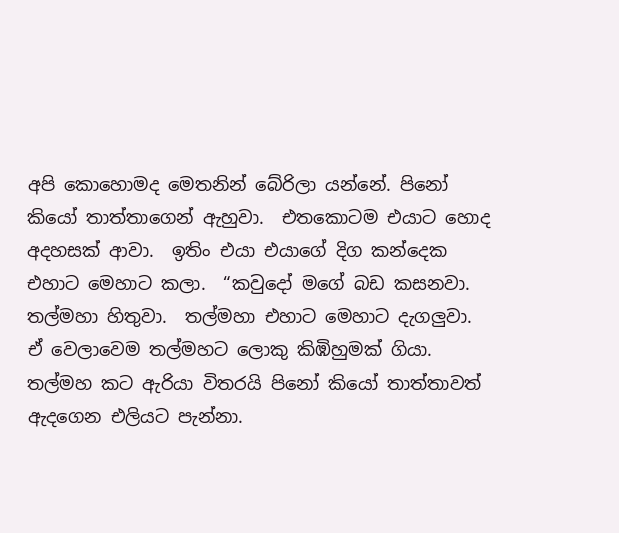අපි කොහොමද මෙතනින් බේරිලා යන්නේ. පිනෝ කියෝ තාත්තාගෙන් ඇහුවා.  එතකොටම එයාට හොද අදහසක් ආවා.  ඉතිං එයා එයාගේ දිග කන්දෙක එහාට මෙහාට කලා.  “කවුදෝ මගේ බඩ කසනවා. තල්මහා හිතුවා.  තල්මහා එහාට මෙහාට දැගලුවා.  ඒ වෙලාවෙම තල්මහට ලොකු කිඹිහුමක් ගියා.  තල්මහ කට ඇරියා විතරයි පිනෝ කියෝ තාත්තාවත් ඇදගෙන එලියට පැන්නා.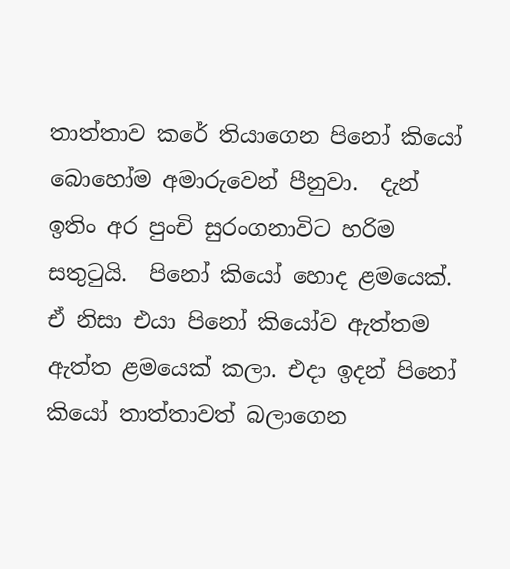තාත්තාව කරේ තියාගෙන පිනෝ කියෝ බොහෝම අමාරුවෙන් පීනුවා.  දැන් ඉතිං අර පුංචි සුරංගනාවිට හරිම සතුටුයි.  පිනෝ කියෝ හොද ළමයෙක්. ඒ නිසා එයා පිනෝ කියෝව ඇත්තම ඇත්ත ළමයෙක් කලා. එදා ඉදන් පිනෝ කියෝ තාත්තාවත් බලාගෙන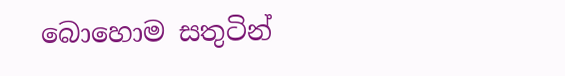බොහොම සතුටින්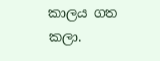කාලය ගත කලා.